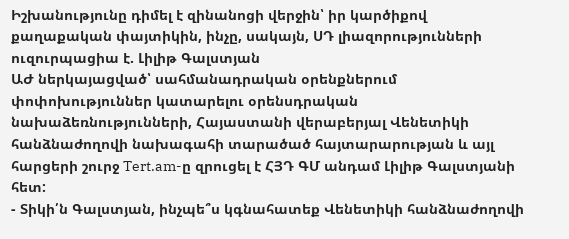Իշխանությունը դիմել է զինանոցի վերջին՝ իր կարծիքով քաղաքական փայտիկին, ինչը, սակայն, ՍԴ լիազորությունների ուզուրպացիա է. Լիլիթ Գալստյան
ԱԺ ներկայացված՝ սահմանադրական օրենքներում փոփոխություններ կատարելու օրենսդրական նախաձեռնությունների, Հայաստանի վերաբերյալ Վենետիկի հանձնաժողովի նախագահի տարածած հայտարարության և այլ հարցերի շուրջ Tert.am-ը զրուցել է ՀՅԴ ԳՄ անդամ Լիլիթ Գալստյանի հետ:
- Տիկի՛ն Գալստյան, ինչպե՞ս կգնահատեք Վենետիկի հանձնաժողովի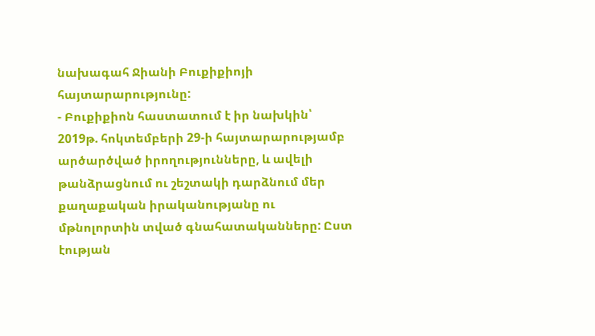նախագահ Ջիանի Բուքիքիոյի հայտարարությունը:
- Բուքիքիոն հաստատում է իր նախկին՝ 2019թ. հոկտեմբերի 29-ի հայտարարությամբ արծարծված իրողությունները, և ավելի թանձրացնում ու շեշտակի դարձնում մեր քաղաքական իրականությանը ու մթնոլորտին տված գնահատականները: Ըստ էության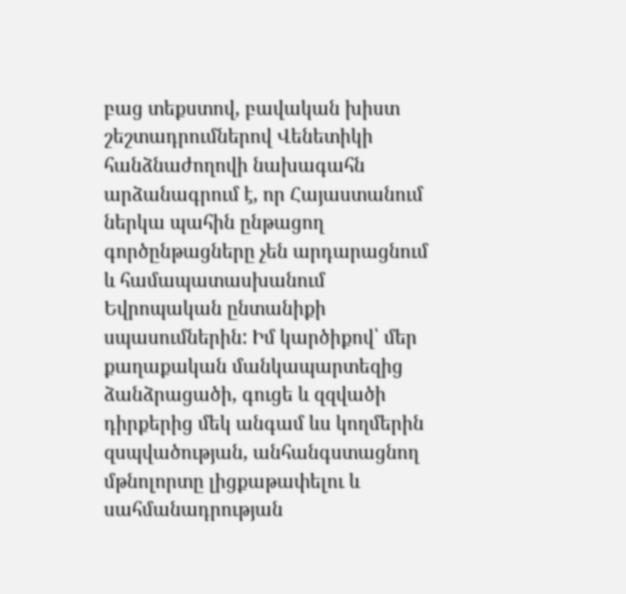բաց տեքստով, բավական խիստ շեշտադրումներով Վենետիկի հանձնաժողովի նախագահն արձանագրում է, որ Հայաստանում ներկա պահին ընթացող գործընթացները չեն արդարացնում և համապատասխանում Եվրոպական ընտանիքի սպասումներին: Իմ կարծիքով՝ մեր քաղաքական մանկապարտեզից ձանձրացածի, գուցե և զզվածի դիրքերից մեկ անգամ ևս կողմերին զսպվածության, անհանգստացնող մթնոլորտը լիցքաթափելու և սահմանադրության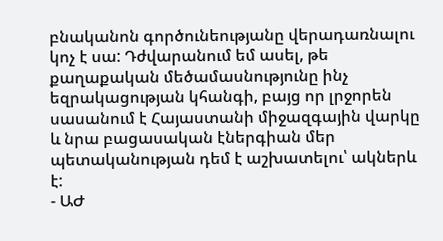բնականոն գործունեությանը վերադառնալու կոչ է սա: Դժվարանում եմ ասել, թե քաղաքական մեծամասնությունը ինչ եզրակացության կհանգի, բայց որ լրջորեն սասանում է Հայաստանի միջազգային վարկը և նրա բացասական էներգիան մեր պետականության դեմ է աշխատելու՝ ակներև է:
- ԱԺ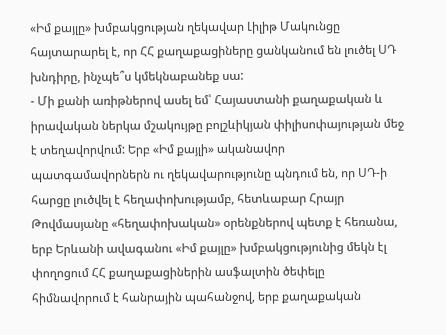«Իմ քայլը» խմբակցության ղեկավար Լիլիթ Մակունցը հայտարարել է, որ ՀՀ քաղաքացիները ցանկանում են լուծել ՍԴ խնդիրը, ինչպե՞ս կմեկնաբանեք սա:
- Մի քանի առիթներով ասել եմ՝ Հայաստանի քաղաքական և իրավական ներկա մշակույթը բոլշևիկյան փիլիսոփայության մեջ է տեղավորվում: Երբ «Իմ քայլի» ականավոր պատգամավորներն ու ղեկավարությունը պնդում են, որ ՍԴ-ի հարցը լուծվել է հեղափոխությամբ, հետևաբար Հրայր Թովմասյանը «հեղափոխական» օրենքներով պետք է հեռանա, երբ Երևանի ավագանու «Իմ քայլը» խմբակցությունից մեկն էլ փողոցում ՀՀ քաղաքացիներին ասֆալտին ծեփելը հիմնավորում է հանրային պահանջով, երբ քաղաքական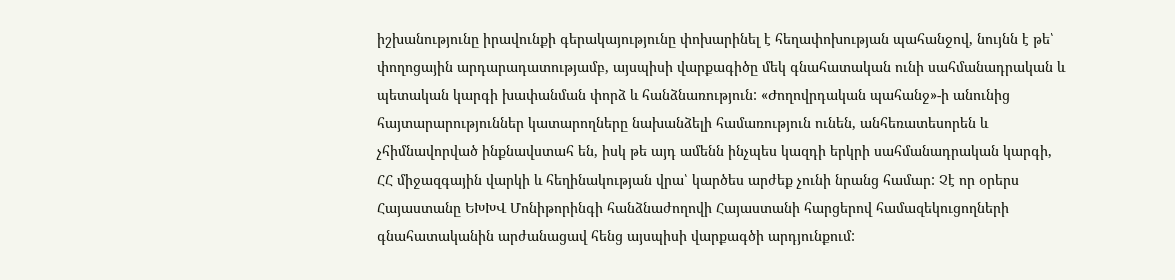իշխանությունը իրավունքի գերակայությունը փոխարինել է հեղափոխության պահանջով, նույնն է թե՝ փողոցային արդարադատությամբ, այսպիսի վարքագիծը մեկ գնահատական ունի սահմանադրական և պետական կարգի խափանման փորձ և հանձնառություն: «Ժողովրդական պահանջ»-ի անունից հայտարարություններ կատարողները նախանձելի համառություն ունեն, անհեռատեսորեն և չհիմնավորված ինքնավստահ են, իսկ թե այդ ամենն ինչպես կազդի երկրի սահմանադրական կարգի, ՀՀ միջազգային վարկի և հեղինակության վրա՝ կարծես արժեք չունի նրանց համար: Չէ որ օրերս Հայաստանը ԵԽԽՎ Մոնիթորինգի հանձնաժողովի Հայաստանի հարցերով համազեկուցողների գնահատականին արժանացավ հենց այսպիսի վարքագծի արդյունքում: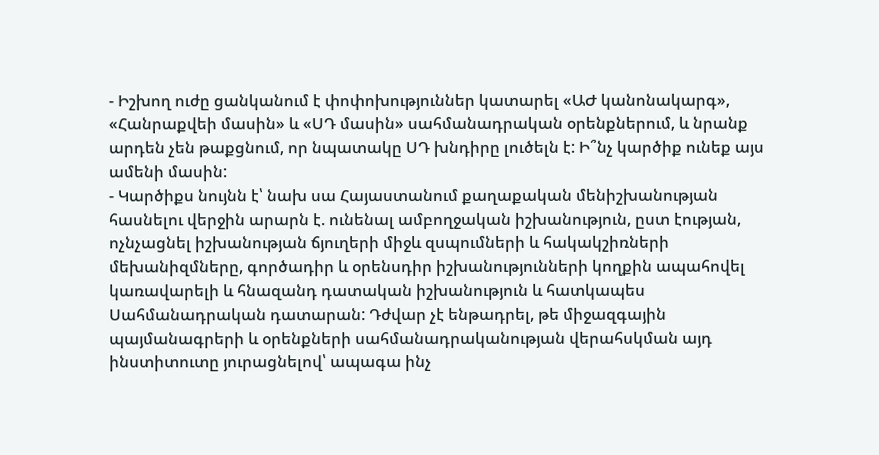- Իշխող ուժը ցանկանում է փոփոխություններ կատարել «ԱԺ կանոնակարգ», «Հանրաքվեի մասին» և «ՍԴ մասին» սահմանադրական օրենքներում, և նրանք արդեն չեն թաքցնում, որ նպատակը ՍԴ խնդիրը լուծելն է: Ի՞նչ կարծիք ունեք այս ամենի մասին:
- Կարծիքս նույնն է՝ նախ սա Հայաստանում քաղաքական մենիշխանության հասնելու վերջին արարն է. ունենալ ամբողջական իշխանություն, ըստ էության, ոչնչացնել իշխանության ճյուղերի միջև զսպումների և հակակշիռների մեխանիզմները, գործադիր և օրենսդիր իշխանությունների կողքին ապահովել կառավարելի և հնազանդ դատական իշխանություն և հատկապես Սահմանադրական դատարան: Դժվար չէ ենթադրել, թե միջազգային պայմանագրերի և օրենքների սահմանադրականության վերահսկման այդ ինստիտուտը յուրացնելով՝ ապագա ինչ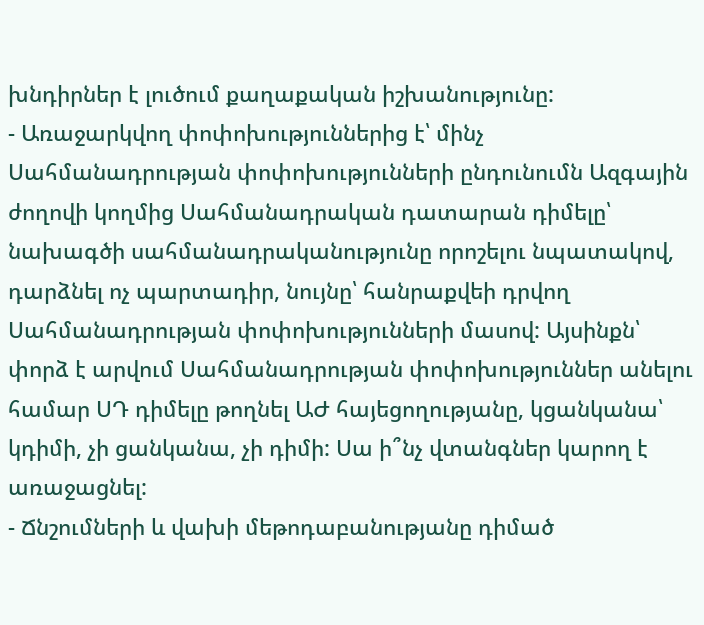խնդիրներ է լուծում քաղաքական իշխանությունը:
- Առաջարկվող փոփոխություններից է՝ մինչ Սահմանադրության փոփոխությունների ընդունումն Ազգային ժողովի կողմից Սահմանադրական դատարան դիմելը՝ նախագծի սահմանադրականությունը որոշելու նպատակով, դարձնել ոչ պարտադիր, նույնը՝ հանրաքվեի դրվող Սահմանադրության փոփոխությունների մասով: Այսինքն՝ փորձ է արվում Սահմանադրության փոփոխություններ անելու համար ՍԴ դիմելը թողնել ԱԺ հայեցողությանը, կցանկանա՝ կդիմի, չի ցանկանա, չի դիմի: Սա ի՞նչ վտանգներ կարող է առաջացնել:
- Ճնշումների և վախի մեթոդաբանությանը դիմած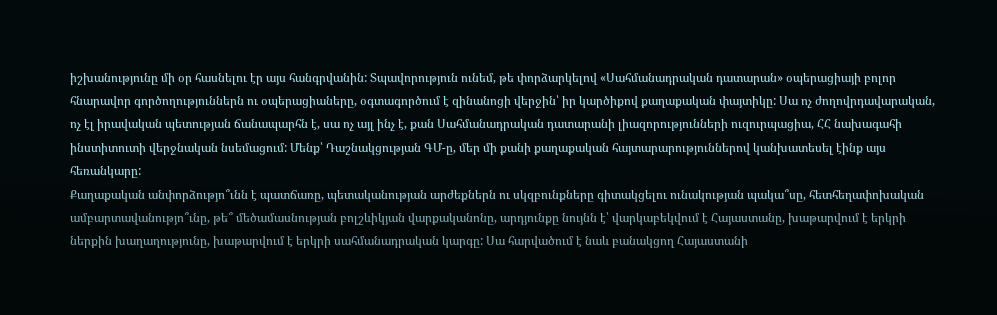իշխանությունը մի օր հասնելու էր այս հանգրվանին: Տպավորություն ունեմ, թե փորձարկելով «Սահմանադրական դատարան» օպերացիայի բոլոր հնարավոր գործողություններն ու օպերացիաները, օգտագործում է զինանոցի վերջին՝ իր կարծիքով քաղաքական փայտիկը: Սա ոչ ժողովրդավարական, ոչ էլ իրավական պետության ճանապարհն է, սա ոչ այլ ինչ է, քան Սահմանադրական դատարանի լիազորությունների ուզուրպացիա, ՀՀ նախագահի ինստիտուտի վերջնական նսեմացում: Մենք՝ Դաշնակցության ԳՄ-ը, մեր մի քանի քաղաքական հայտարարություններով կանխատեսել էինք այս հեռանկարը:
Քաղաքական անփորձությո՞ւնն է պատճառը, պետականության արժեքներն ու սկզբունքները գիտակցելու ունակության պակա՞սը, հետհեղափոխական ամբարտավանությո՞ւնը, թե՞ մեծամասնության բոլշևիկյան վարքականոնը, արդյունքը նույնն է՝ վարկաբեկվում է Հայաստանը, խաթարվում է երկրի ներքին խաղաղությունը, խաթարվում է երկրի սահմանադրական կարգը: Սա հարվածում է նաև բանակցող Հայաստանի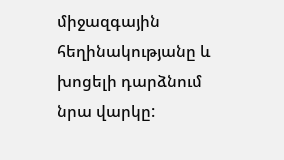միջազգային հեղինակությանը և խոցելի դարձնում նրա վարկը: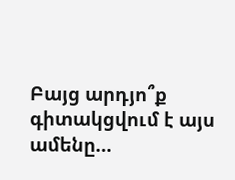Բայց արդյո՞ք գիտակցվում է այս ամենը…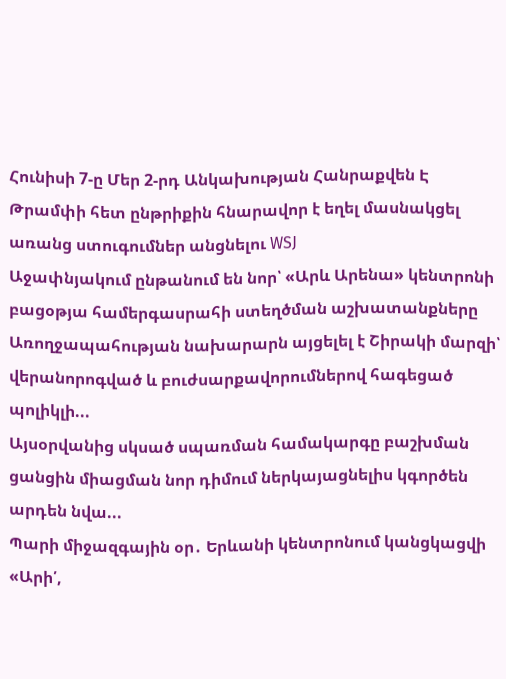Հունիսի 7-ը Մեր 2-րդ Անկախության Հանրաքվեն Է
Թրամփի հետ ընթրիքին հնարավոր է եղել մասնակցել առանց ստուգումներ անցնելու WSJ
Աջափնյակում ընթանում են նոր՝ «Արև Արենա» կենտրոնի բացօթյա համերգասրահի ստեղծման աշխատանքները
Առողջապահության նախարարն այցելել է Շիրակի մարզի՝ վերանորոգված և բուժսարքավորումներով հագեցած պոլիկլի...
Այսօրվանից սկսած սպառման համակարգը բաշխման ցանցին միացման նոր դիմում ներկայացնելիս կգործեն արդեն նվա...
Պարի միջազգային օր․ Երևանի կենտրոնում կանցկացվի «Արի՛,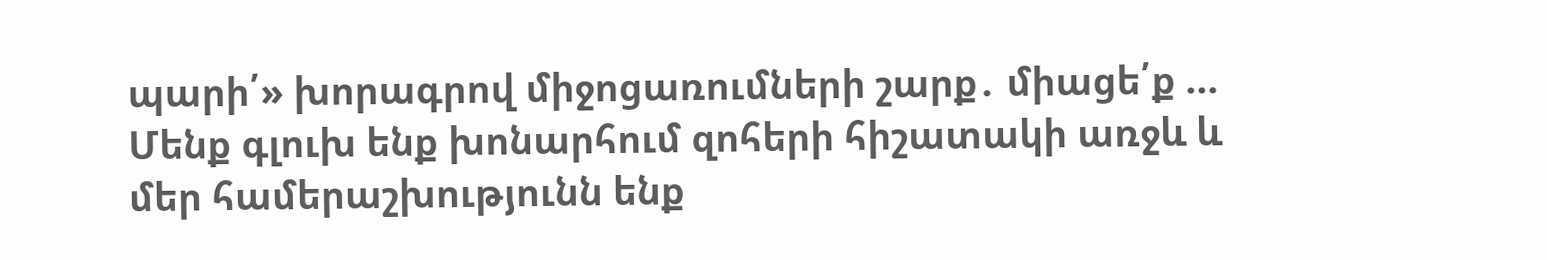պարի՛» խորագրով միջոցառումների շարք․ միացե՛ք ...
Մենք գլուխ ենք խոնարհում զոհերի հիշատակի առջև և մեր համերաշխությունն ենք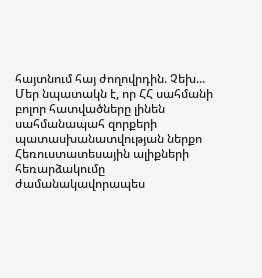հայտնում հայ ժողովրդին. Չեխ...
Մեր նպատակն է, որ ՀՀ սահմանի բոլոր հատվածները լինեն սահմանապահ զորքերի պատասխանատվության ներքո
Հեռուստատեսային ալիքների հեռարձակումը ժամանակավորապես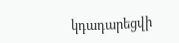կդադարեցվի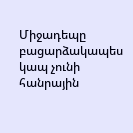Միջադեպը բացարձակապես կապ չունի հանրային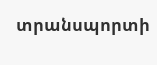տրանսպորտի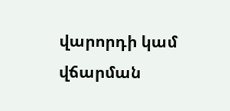վարորդի կամ վճարման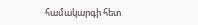համակարգի հետ